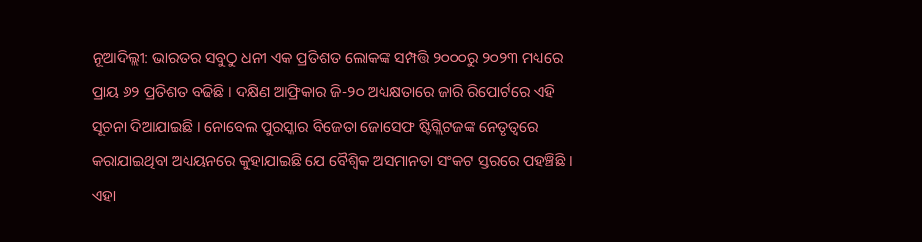ନୂଆଦିଲ୍ଲୀ: ଭାରତର ସବୁଠୁ ଧନୀ ଏକ ପ୍ରତିଶତ ଲୋକଙ୍କ ସମ୍ପତ୍ତି ୨୦୦୦ରୁ ୨୦୨୩ ମଧ୍ୟରେ ପ୍ରାୟ ୬୨ ପ୍ରତିଶତ ବଢିଛି । ଦକ୍ଷିଣ ଆଫ୍ରିକାର ଜି-୨୦ ଅଧ୍ୟକ୍ଷତାରେ ଜାରି ରିପୋର୍ଟରେ ଏହି ସୂଚନା ଦିଆଯାଇଛି । ନୋବେଲ ପୁରସ୍କାର ବିଜେତା ଜୋସେଫ ଷ୍ଟିଗ୍ଲିଟଜଙ୍କ ନେତୃତ୍ୱରେ କରାଯାଇଥିବା ଅଧ୍ୟୟନରେ କୁହାଯାଇଛି ଯେ ବୈଶ୍ୱିକ ଅସମାନତା ସଂକଟ ସ୍ତରରେ ପହଞ୍ଚିଛି । ଏହା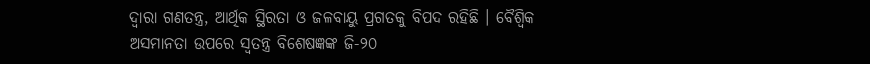ଦ୍ୱାରା ଗଣତନ୍ତ୍ର, ଆର୍ଥିକ ସ୍ଥିରତା ଓ ଜଳବାୟୁ ପ୍ରଗତକୁ ବିପଦ ରହିଛି । ବୈଶ୍ୱିକ ଅସମାନତା ଉପରେ ସ୍ୱତନ୍ତ୍ର ବିଶେଷଜ୍ଞଙ୍କ ଜି-୨୦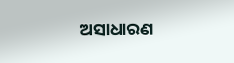ଅସାଧାରଣ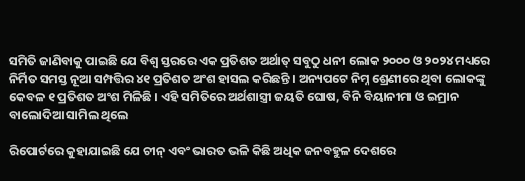ସମିତି ଜାଣିବାକୁ ପାଇଛି ଯେ ବିଶ୍ୱ ସ୍ତରରେ ଏକ ପ୍ରତିଶତ ଅର୍ଥାତ୍ ସବୁଠୁ ଧନୀ ଲୋକ ୨୦୦୦ ଓ ୨୦୨୪ ମଧ୍ୟରେ ନିର୍ମିତ ସମସ୍ତ ନୂଆ ସମ୍ପତ୍ତିର ୪୧ ପ୍ରତିଶତ ଅଂଶ ହାସଲ କରିଛନ୍ତି । ଅନ୍ୟପଟେ ନିମ୍ନ ଶ୍ରେଣୀରେ ଥିବା ଲୋକଙ୍କୁ କେବଳ ୧ ପ୍ରତିଶତ ଅଂଶ ମିଳିଛି । ଏହି ସମିତିରେ ଅର୍ଥଶାସ୍ତ୍ରୀ ଜୟତି ଘୋଷ, ବିନି ବିୟାନୀମା ଓ ଇମ୍ରାନ ବାଲୋଦିଆ ସାମିଲ ଥିଲେ

ରିପୋର୍ଟରେ କୁହାଯାଇଛି ଯେ ଚୀନ୍ ଏବଂ ଭାରତ ଭଳି କିଛି ଅଧିକ ଜନବହୁଳ ଦେଶରେ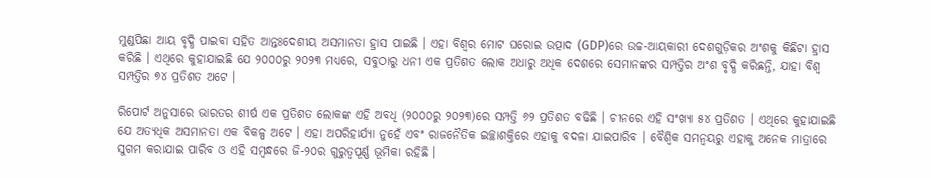ମୁଣ୍ଡପିଛା ଆୟ ବୃଦ୍ଧି ପାଇବା ସହିତ ଆନ୍ତଃଦେଶୀୟ ଅସମାନତା ହ୍ରାସ ପାଇଛି । ଏହା ବିଶ୍ୱର ମୋଟ ଘରୋଇ ଉତ୍ପାଦ (GDP)ରେ ଉଚ୍ଚ-ଆୟକାରୀ ଦେଶଗୁଡ଼ିକର ଅଂଶକୁ କିଛିଟା ହ୍ରାସ କରିଛି । ଏଥିରେ କୁହାଯାଇଛି ଯେ ୨୦୦୦ରୁ ୨୦୨୩ ମଧ୍ୟରେ, ସବୁଠାରୁ ଧନୀ ଏକ ପ୍ରତିଶତ ଲୋକ ଅଧାରୁ ଅଧିକ ଦେଶରେ ସେମାନଙ୍କର ସମ୍ପତ୍ତିର ଅଂଶ ବୃଦ୍ଧି କରିଛନ୍ତି, ଯାହା ବିଶ୍ୱ ସମ୍ପତ୍ତିର ୭୪ ପ୍ରତିଶତ ଅଟେ ।

ରିପୋର୍ଟ ଅନୁସାରେ ଭାରତର ଶୀର୍ଷ ଏକ ପ୍ରତିଶତ ଲୋକଙ୍କ ଏହି ଅବଧି (୨୦୦୦ରୁ ୨୦୨୩)ରେ ସମ୍ପତ୍ତି ୬୨ ପ୍ରତିଶତ ବଢିଛି । ଚୀନରେ ଏହି ସଂଖ୍ୟା ୫୪ ପ୍ରତିଶତ । ଏଥିରେ କୁହାଯାଇଛି ଯେ ଅତ୍ୟଧିକ ଅସମାନତା ଏକ ବିକଳ୍ପ ଅଟେ । ଏହା ଅପରିହାର୍ଯ୍ୟା ନୁହେଁ ଏବଂ ରାଜନୈତିକ ଇଚ୍ଛାଶକ୍ତିରେ ଏହାକୁ ବଦଳା ଯାଇପାରିବ । ବୈଶ୍ୱିକ ସମନ୍ୱୟରୁ ଏହାକୁ ଅନେକ ମାତ୍ରାରେ ସୁଗମ କରାଯାଇ ପାରିବ ଓ ଏହି ସମ୍ୱନ୍ଧରେ ଜି-୨୦ର ଗୁରୁତ୍ୱପୂର୍ଣ୍ଣ ଭୂମିକା ରହିଛି ।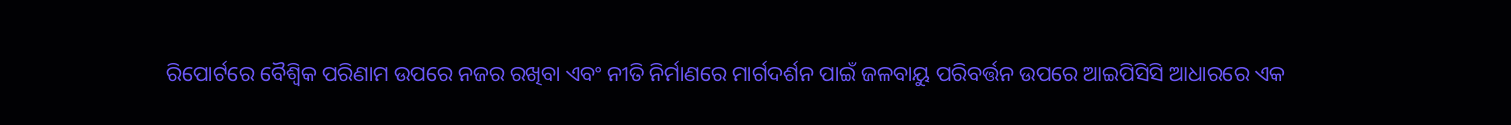ରିପୋର୍ଟରେ ବୈଶ୍ୱିକ ପରିଣାମ ଉପରେ ନଜର ରଖିବା ଏବଂ ନୀତି ନିର୍ମାଣରେ ମାର୍ଗଦର୍ଶନ ପାଇଁ ଜଳବାୟୁ ପରିବର୍ତ୍ତନ ଉପରେ ଆଇପିସିସି ଆଧାରରେ ଏକ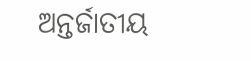ଅନ୍ତର୍ଜାତୀୟ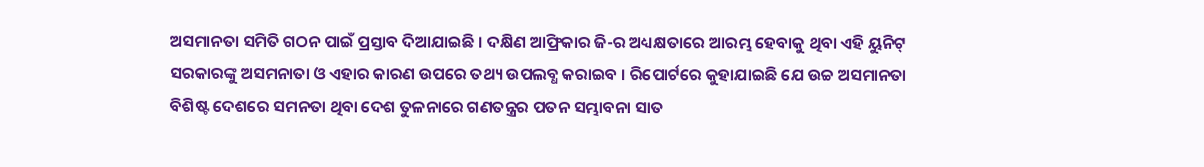ଅସମାନତା ସମିତି ଗଠନ ପାଇଁ ପ୍ରସ୍ତାବ ଦିଆଯାଇଛି । ଦକ୍ଷିଣ ଆଫ୍ରିକାର ଜି-ର ଅଧ୍ୟକ୍ଷତାରେ ଆରମ୍ଭ ହେବାକୁ ଥିବା ଏହି ୟୁନିଟ୍ ସରକାରଙ୍କୁ ଅସମନାତା ଓ ଏହାର କାରଣ ଉପରେ ତଥ୍ୟ ଉପଲବ୍ଧ କରାଇବ । ରିପୋର୍ଟରେ କୁହାଯାଇଛି ଯେ ଉଚ୍ଚ ଅସମାନତା ବିଶିଷ୍ଟ ଦେଶରେ ସମନତା ଥିବା ଦେଶ ତୁଳନାରେ ଗଣତନ୍ତ୍ରର ପତନ ସମ୍ଭାବନା ସାତ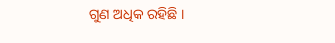ଗୁଣ ଅଧିକ ରହିଛି ।